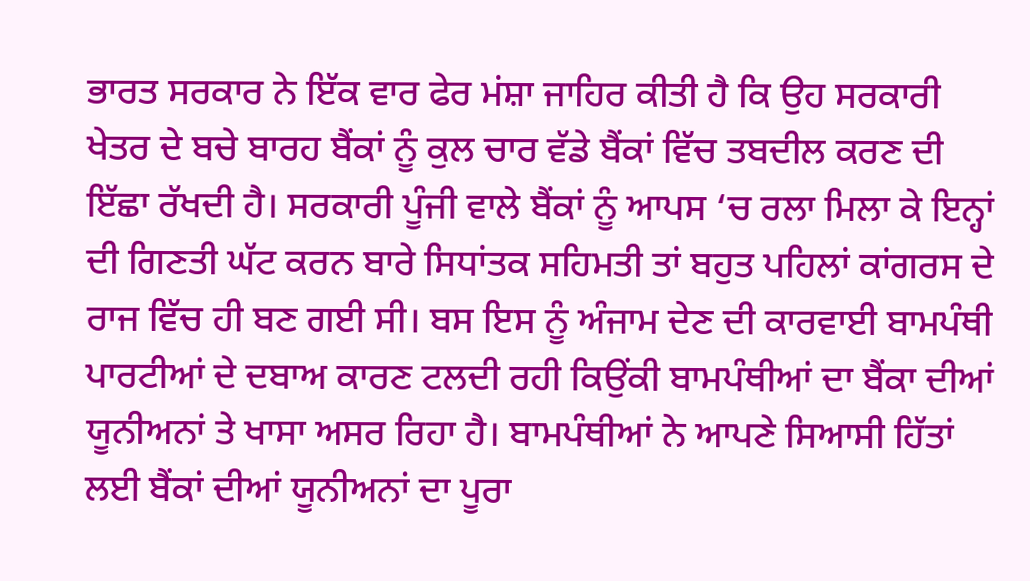ਭਾਰਤ ਸਰਕਾਰ ਨੇ ਇੱਕ ਵਾਰ ਫੇਰ ਮਂਸ਼ਾ ਜਾਹਿਰ ਕੀਤੀ ਹੈ ਕਿ ਉਹ ਸਰਕਾਰੀ ਖੇਤਰ ਦੇ ਬਚੇ ਬਾਰਹ ਬੈਂਕਾਂ ਨੂੰ ਕੁਲ ਚਾਰ ਵੱਡੇ ਬੈਂਕਾਂ ਵਿੱਚ ਤਬਦੀਲ ਕਰਣ ਦੀ ਇੱਛਾ ਰੱਖਦੀ ਹੈ। ਸਰਕਾਰੀ ਪੂੰਜੀ ਵਾਲੇ ਬੈਂਕਾਂ ਨੂੰ ਆਪਸ ‘ਚ ਰਲਾ ਮਿਲਾ ਕੇ ਇਨ੍ਹਾਂ ਦੀ ਗਿਣਤੀ ਘੱਟ ਕਰਨ ਬਾਰੇ ਸਿਧਾਂਤਕ ਸਹਿਮਤੀ ਤਾਂ ਬਹੁਤ ਪਹਿਲਾਂ ਕਾਂਗਰਸ ਦੇ ਰਾਜ ਵਿੱਚ ਹੀ ਬਣ ਗਈ ਸੀ। ਬਸ ਇਸ ਨੂੰ ਅੰਜਾਮ ਦੇਣ ਦੀ ਕਾਰਵਾਈ ਬਾਮਪੰਥੀ ਪਾਰਟੀਆਂ ਦੇ ਦਬਾਅ ਕਾਰਣ ਟਲਦੀ ਰਹੀ ਕਿਉਂਕੀ ਬਾਮਪੰਥੀਆਂ ਦਾ ਬੈਂਕਾ ਦੀਆਂ ਯੂਨੀਅਨਾਂ ਤੇ ਖਾਸਾ ਅਸਰ ਰਿਹਾ ਹੈ। ਬਾਮਪੰਥੀਆਂ ਨੇ ਆਪਣੇ ਸਿਆਸੀ ਹਿੱਤਾਂ ਲਈ ਬੈਂਕਾਂ ਦੀਆਂ ਯੂਨੀਅਨਾਂ ਦਾ ਪੂਰਾ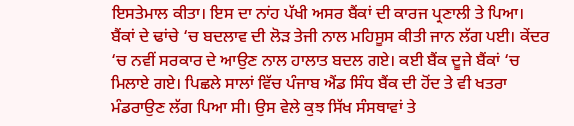ਇਸਤੇਮਾਲ ਕੀਤਾ। ਇਸ ਦਾ ਨਾਂਹ ਪੱਖੀ ਅਸਰ ਬੈਂਕਾਂ ਦੀ ਕਾਰਜ ਪ੍ਰਣਾਲੀ ਤੇ ਪਿਆ। ਬੈਂਕਾਂ ਦੇ ਢਾਂਚੇ ‘ਚ ਬਦਲਾਵ ਦੀ ਲੋੜ ਤੇਜੀ ਨਾਲ ਮਹਿਸੂਸ ਕੀਤੀ ਜਾਨ ਲੱਗ ਪਈ। ਕੇਂਦਰ ‘ਚ ਨਵੀਂ ਸਰਕਾਰ ਦੇ ਆਉਣ ਨਾਲ ਹਾਲਾਤ ਬਦਲ ਗਏ। ਕਈ ਬੈਂਕ ਦੂਜੇ ਬੈਂਕਾਂ ‘ਚ ਮਿਲਾਏ ਗਏ। ਪਿਛਲੇ ਸਾਲਾਂ ਵਿੱਚ ਪੰਜਾਬ ਐਂਡ ਸਿੰਧ ਬੈਂਕ ਦੀ ਹੋਂਦ ਤੇ ਵੀ ਖਤਰਾ ਮੰਡਰਾਉਣ ਲੱਗ ਪਿਆ ਸੀ। ਉਸ ਵੇਲੇ ਕੁਝ ਸਿੱਖ ਸੰਸਥਾਵਾਂ ਤੇ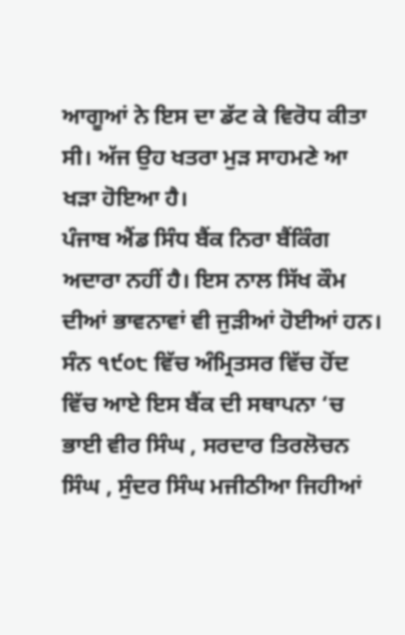ਆਗੂਆਂ ਨੇ ਇਸ ਦਾ ਡੱਟ ਕੇ ਵਿਰੋਧ ਕੀਤਾ ਸੀ। ਅੱਜ ਉਹ ਖਤਰਾ ਮੁੜ ਸਾਹਮਣੇ ਆ ਖੜਾ ਹੋਇਆ ਹੈ।
ਪੰਜਾਬ ਐਂਡ ਸਿੰਧ ਬੈਂਕ ਨਿਰਾ ਬੈਂਕਿੰਗ ਅਦਾਰਾ ਨਹੀਂ ਹੈ। ਇਸ ਨਾਲ ਸਿੱਖ ਕੌਮ ਦੀਆਂ ਭਾਵਨਾਵਾਂ ਵੀ ਜੁੜੀਆਂ ਹੋਈਆਂ ਹਨ। ਸੰਨ ੧੯੦੮ ਵਿੱਚ ਅੰਮ੍ਰਿਤਸਰ ਵਿੱਚ ਹੋਂਦ ਵਿੱਚ ਆਏ ਇਸ ਬੈਂਕ ਦੀ ਸਥਾਪਨਾ ‘ਚ ਭਾਈ ਵੀਰ ਸਿੰਘ , ਸਰਦਾਰ ਤਿਰਲੋਚਨ ਸਿੰਘ , ਸੁੰਦਰ ਸਿੰਘ ਮਜੀਠੀਆ ਜਿਹੀਆਂ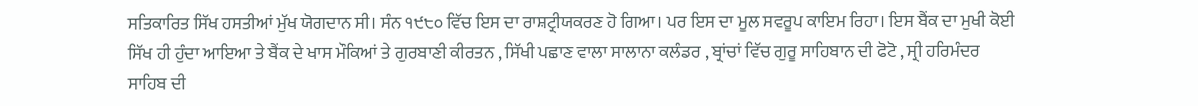ਸਤਿਕਾਰਿਤ ਸਿੱਖ ਹਸਤੀਆਂ ਮੁੱਖ ਯੋਗਦਾਨ ਸੀ। ਸੰਨ ੧੯੮੦ ਵਿੱਚ ਇਸ ਦਾ ਰਾਸ਼ਟ੍ਰੀਯਕਰਣ ਹੋ ਗਿਆ। ਪਰ ਇਸ ਦਾ ਮੂਲ ਸਵਰੂਪ ਕਾਇਮ ਰਿਹਾ। ਇਸ ਬੈਂਕ ਦਾ ਮੁਖੀ ਕੋਈ ਸਿੱਖ ਹੀ ਹੁੰਦਾ ਆਇਆ ਤੇ ਬੈਂਕ ਦੇ ਖਾਸ ਮੌਕਿਆਂ ਤੇ ਗੁਰਬਾਣੀ ਕੀਰਤਨ , ਸਿੱਖੀ ਪਛਾਣ ਵਾਲਾ ਸਾਲਾਨਾ ਕਲੰਡਰ , ਬ੍ਰਾਂਚਾਂ ਵਿੱਚ ਗੁਰੂ ਸਾਹਿਬਾਨ ਦੀ ਫੋਟੋ , ਸ੍ਰੀ ਹਰਿਮੰਦਰ ਸਾਹਿਬ ਦੀ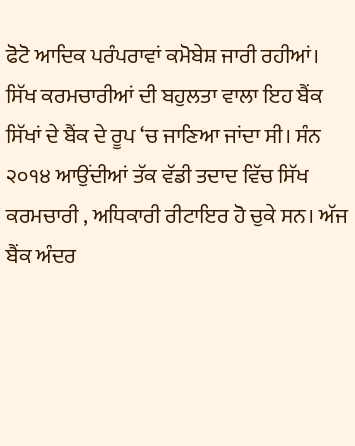ਫੋਟੋ ਆਦਿਕ ਪਰੰਪਰਾਵਾਂ ਕਮੋਬੇਸ਼ ਜਾਰੀ ਰਹੀਆਂ। ਸਿੱਖ ਕਰਮਚਾਰੀਆਂ ਦੀ ਬਹੁਲਤਾ ਵਾਲਾ ਇਹ ਬੈਂਕ ਸਿੱਖਾਂ ਦੇ ਬੈਂਕ ਦੇ ਰੂਪ ‘ਚ ਜਾਣਿਆ ਜਾਂਦਾ ਸੀ। ਸੰਨ ੨੦੧੪ ਆਉਂਦੀਆਂ ਤੱਕ ਵੱਡੀ ਤਦਾਦ ਵਿੱਚ ਸਿੱਖ ਕਰਮਚਾਰੀ , ਅਧਿਕਾਰੀ ਰੀਟਾਇਰ ਹੋ ਚੁਕੇ ਸਨ। ਅੱਜ ਬੈਂਕ ਅੰਦਰ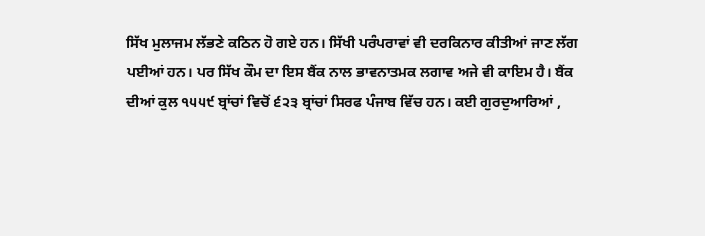ਸਿੱਖ ਮੁਲਾਜਮ ਲੱਭਣੇ ਕਠਿਨ ਹੋ ਗਏ ਹਨ। ਸਿੱਖੀ ਪਰੰਪਰਾਵਾਂ ਵੀ ਦਰਕਿਨਾਰ ਕੀਤੀਆਂ ਜਾਣ ਲੱਗ ਪਈਆਂ ਹਨ। ਪਰ ਸਿੱਖ ਕੌਮ ਦਾ ਇਸ ਬੈਂਕ ਨਾਲ ਭਾਵਨਾਤਮਕ ਲਗਾਵ ਅਜੇ ਵੀ ਕਾਇਮ ਹੈ। ਬੈਂਕ ਦੀਆਂ ਕੁਲ ੧੫੫੯ ਬ੍ਰਾਂਚਾਂ ਵਿਚੋਂ ੬੨੩ ਬ੍ਰਾਂਚਾਂ ਸਿਰਫ ਪੰਜਾਬ ਵਿੱਚ ਹਨ। ਕਈ ਗੁਰਦੁਆਰਿਆਂ ,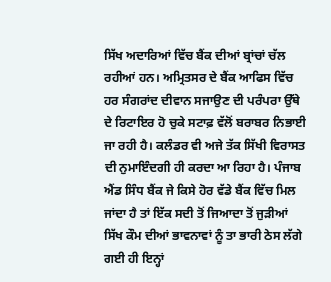ਸਿੱਖ ਅਦਾਰਿਆਂ ਵਿੱਚ ਬੈਂਕ ਦੀਆਂ ਬ੍ਰਾਂਚਾਂ ਚੱਲ ਰਹੀਆਂ ਹਨ। ਅਮ੍ਰਿਤਸਰ ਦੇ ਬੈਂਕ ਆਫਿਸ ਵਿੱਚ ਹਰ ਸੰਗਰਾਂਦ ਦੀਵਾਨ ਸਜਾਉਣ ਦੀ ਪਰੰਪਰਾ ਉੱਥੇ ਦੇ ਰਿਟਾਇਰ ਹੋ ਚੁਕੇ ਸਟਾਫ਼ ਵੱਲੋਂ ਬਰਾਬਰ ਨਿਭਾਈ ਜਾ ਰਹੀ ਹੈ। ਕਲੰਡਰ ਵੀ ਅਜੇ ਤੱਕ ਸਿੱਖੀ ਵਿਰਾਸਤ ਦੀ ਨੁਮਾਇੰਦਗੀ ਹੀ ਕਰਦਾ ਆ ਰਿਹਾ ਹੈ। ਪੰਜਾਬ ਐਂਡ ਸਿੰਧ ਬੈਂਕ ਜੇ ਕਿਸੇ ਹੋਰ ਵੱਡੇ ਬੈਂਕ ਵਿੱਚ ਮਿਲ ਜਾਂਦਾ ਹੈ ਤਾਂ ਇੱਕ ਸਦੀ ਤੋਂ ਜਿਆਦਾ ਤੋਂ ਜੁੜੀਆਂ ਸਿੱਖ ਕੌਮ ਦੀਆਂ ਭਾਵਨਾਵਾਂ ਨੂੰ ਤਾ ਭਾਰੀ ਠੇਸ ਲੱਗੇ ਗਈ ਹੀ ਇਨ੍ਹਾਂ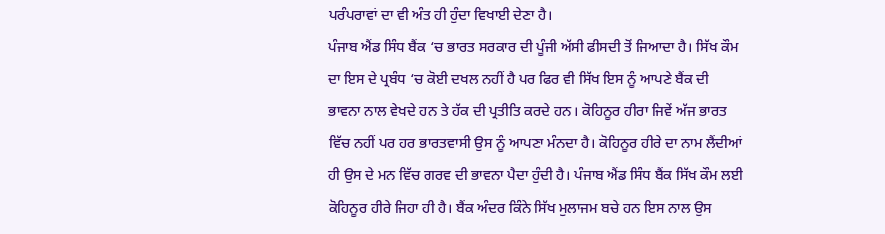ਪਰੰਪਰਾਵਾਂ ਦਾ ਵੀ ਅੰਤ ਹੀ ਹੁੰਦਾ ਵਿਖਾਈ ਦੇਣਾ ਹੈ।
ਪੰਜਾਬ ਐਂਡ ਸਿੰਧ ਬੈਂਕ ‘ਚ ਭਾਰਤ ਸਰਕਾਰ ਦੀ ਪੂੰਜੀ ਅੱਸੀ ਫੀਸਦੀ ਤੋਂ ਜਿਆਦਾ ਹੈ। ਸਿੱਖ ਕੌਮ ਦਾ ਇਸ ਦੇ ਪ੍ਰਬੰਧ ‘ਚ ਕੋਈ ਦਖਲ ਨਹੀਂ ਹੈ ਪਰ ਫਿਰ ਵੀ ਸਿੱਖ ਇਸ ਨੂੰ ਆਪਣੇ ਬੈਂਕ ਦੀ ਭਾਵਨਾ ਨਾਲ ਵੇਖਦੇ ਹਨ ਤੇ ਹੱਕ ਦੀ ਪ੍ਰਤੀਤਿ ਕਰਦੇ ਹਨ। ਕੋਹਿਨੂਰ ਹੀਰਾ ਜਿਵੇਂ ਅੱਜ ਭਾਰਤ ਵਿੱਚ ਨਹੀਂ ਪਰ ਹਰ ਭਾਰਤਵਾਸੀ ਉਸ ਨੂੰ ਆਪਣਾ ਮੰਨਦਾ ਹੈ। ਕੋਹਿਨੂਰ ਹੀਰੇ ਦਾ ਨਾਮ ਲੈਂਦੀਆਂ ਹੀ ਉਸ ਦੇ ਮਨ ਵਿੱਚ ਗਰਵ ਦੀ ਭਾਵਨਾ ਪੈਦਾ ਹੁੰਦੀ ਹੈ। ਪੰਜਾਬ ਐਂਡ ਸਿੰਧ ਬੈਂਕ ਸਿੱਖ ਕੌਮ ਲਈ ਕੋਹਿਨੂਰ ਹੀਰੇ ਜਿਹਾ ਹੀ ਹੈ। ਬੈਂਕ ਅੰਦਰ ਕਿੰਨੇ ਸਿੱਖ ਮੁਲਾਜਮ ਬਚੇ ਹਨ ਇਸ ਨਾਲ ਉਸ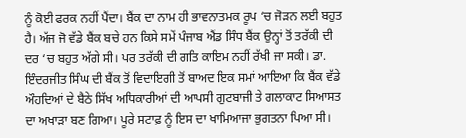ਨੂੰ ਕੋਈ ਫਰਕ ਨਹੀਂ ਪੈਂਦਾ। ਬੈਂਕ ਦਾ ਨਾਮ ਹੀ ਭਾਵਨਾਤਮਕ ਰੂਪ ‘ਚ ਜੋੜਨ ਲਈ ਬਹੁਤ ਹੈ। ਅੱਜ ਜੋ ਵੱਡੇ ਬੈਂਕ ਬਚੇ ਹਨ ਕਿਸੇ ਸਮੇਂ ਪੰਜਾਬ ਐਂਡ ਸਿੰਧ ਬੈਂਕ ਉਨ੍ਹਾਂ ਤੋਂ ਤਰੱਕੀ ਦੀ ਦਰ ‘ਚ ਬਹੁਤ ਅੱਗੇ ਸੀ। ਪਰ ਤਰੱਕੀ ਦੀ ਗਤਿ ਕਾਇਮ ਨਹੀਂ ਰੱਖੀ ਜਾ ਸਕੀ। ਡਾ. ਇੰਦਰਜੀਤ ਸਿੰਘ ਦੀ ਬੈਂਕ ਤੋਂ ਵਿਦਾਇਗੀ ਤੋਂ ਬਾਅਦ ਇਕ ਸਮਾਂ ਆਇਆ ਕਿ ਬੈਂਕ ਵੱਡੇ ਔਹਦਿਆਂ ਦੇ ਬੈਠੇ ਸਿੱਖ ਅਧਿਕਾਰੀਆਂ ਦੀ ਆਪਸੀ ਗੁਟਬਾਜੀ ਤੇ ਗਲਾਕਾਟ ਸਿਆਸਤ ਦਾ ਅਖਾੜਾ ਬਣ ਗਿਆ। ਪੂਰੇ ਸਟਾਫ਼ ਨੂੰ ਇਸ ਦਾ ਖਾਮਿਆਜਾ ਭੁਗਤਨਾ ਪਿਆ ਸੀ।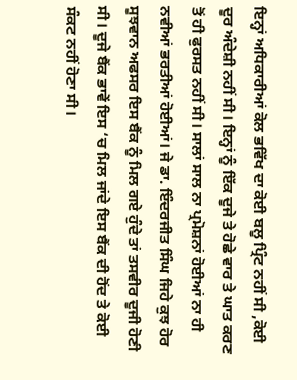ਇਨ੍ਹਾਂ ਅਧਿਕਾਰੀਆਂ ਕੋਲ ਭਵਿੱਖ ਦਾ ਕੋਈ ਬਲੂ ਪ੍ਰਿੰਟ ਨਹੀਂ ਸੀ ,ਕੋਈ ਦੂਰ ਅੰਦੇਸ਼ੀ ਨਹੀਂ ਸੀ। ਇਨ੍ਹਾਂ ਨੂੰ ਇੱਕ ਦੂਜੇ ਤੇ ਹੋਛੇ ਵਾਰ ਤੇ ਘਾਤ ਕਰਣ ਤੋਂ ਹੀ ਫੁਰਸਤ ਨਹੀਂ ਸੀ। ਸਾਲਾਂ ਸਾਲ ਨਾ ਪ੍ਰਮੋਸ਼ਨਾਂ ਹੋਈਆਂ ਨਾ ਹੀ ਨਵੀਆਂ ਭਰਤੀਆਂ ਹੋਈਆਂ। ਜੇ ਡਾ. ਇੰਦਰਜੀਤ ਸਿੰਘ ਜਿਹੇ ਕੁਝ ਹੋਰ ਸੂਝਵਾਨ ਅਫਸਰ ਇਸ ਬੈਂਕ ਨੂੰ ਮਿਲ ਗਏ ਹੁੰਦੇ ਤਾਂ ਤਸਵੀਰ ਦੂਜੀ ਹੋਣੀ ਸੀ। ਦੂਜੇ ਬੈਂਕ ਭਾਵੇਂ ਇਸ ‘ਚ ਮਿਲ ਜਾਂਦੇ ਇਸ ਬੈਂਕ ਦੀ ਹੋਂਦ ਤੇ ਕੋਈ ਸੰਕਟ ਨਹੀਂ ਹੋਣਾ ਸੀ।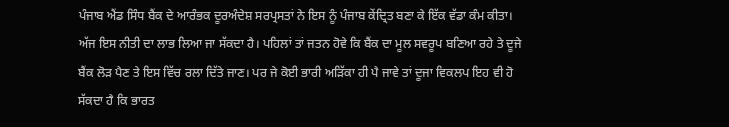ਪੰਜਾਬ ਐਂਡ ਸਿੰਧ ਬੈਂਕ ਦੇ ਆਰੰਭਕ ਦੂਰਅੰਦੇਸ਼ ਸਰਪ੍ਰਸਤਾਂ ਨੇ ਇਸ ਨੂੰ ਪੰਜਾਬ ਕੇਂਦ੍ਰਿਤ ਬਣਾ ਕੇ ਇੱਕ ਵੱਡਾ ਕੰਮ ਕੀਤਾ। ਅੱਜ ਇਸ ਨੀਤੀ ਦਾ ਲਾਭ ਲਿਆ ਜਾ ਸੱਕਦਾ ਹੈ। ਪਹਿਲਾਂ ਤਾਂ ਜਤਨ ਹੋਵੇ ਕਿ ਬੈਂਕ ਦਾ ਮੂਲ ਸਵਰੂਪ ਬਣਿਆ ਰਹੇ ਤੇ ਦੂਜੇ ਬੈਂਕ ਲੋੜ ਪੈਣ ਤੇ ਇਸ ਵਿੱਚ ਰਲਾ ਦਿੱਤੇ ਜਾਣ। ਪਰ ਜੇ ਕੋਈ ਭਾਰੀ ਅੜਿੱਕਾ ਹੀ ਪੈ ਜਾਵੇ ਤਾਂ ਦੂਜਾ ਵਿਕਲਪ ਇਹ ਵੀ ਹੋ ਸੱਕਦਾ ਹੈ ਕਿ ਭਾਰਤ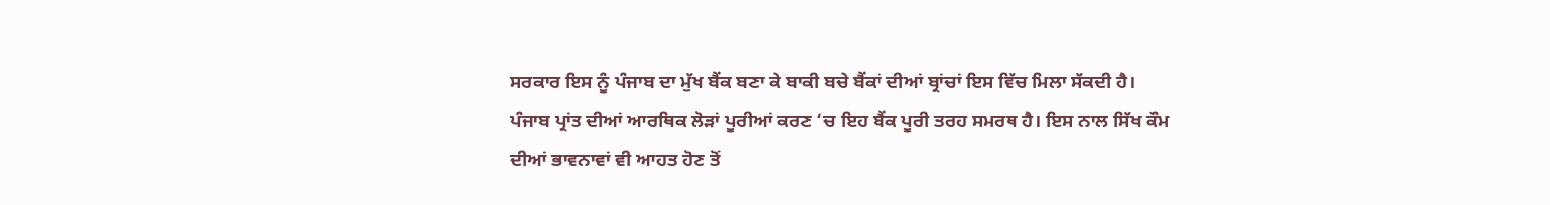ਸਰਕਾਰ ਇਸ ਨੂੰ ਪੰਜਾਬ ਦਾ ਮੁੱਖ ਬੈਂਕ ਬਣਾ ਕੇ ਬਾਕੀ ਬਚੇ ਬੈਂਕਾਂ ਦੀਆਂ ਬ੍ਰਾਂਚਾਂ ਇਸ ਵਿੱਚ ਮਿਲਾ ਸੱਕਦੀ ਹੈ। ਪੰਜਾਬ ਪ੍ਰਾਂਤ ਦੀਆਂ ਆਰਥਿਕ ਲੋੜਾਂ ਪੂਰੀਆਂ ਕਰਣ ‘ਚ ਇਹ ਬੈਂਕ ਪੂਰੀ ਤਰਹ ਸਮਰਥ ਹੈ। ਇਸ ਨਾਲ ਸਿੱਖ ਕੌਮ ਦੀਆਂ ਭਾਵਨਾਵਾਂ ਵੀ ਆਹਤ ਹੋਣ ਤੋਂ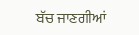ਬੱਚ ਜਾਣਗੀਆਂ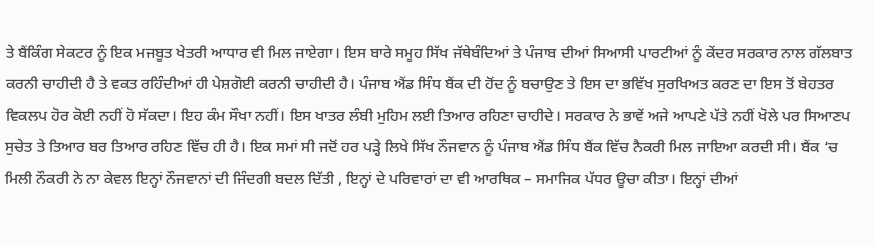ਤੇ ਬੈਂਕਿੰਗ ਸੇਕਟਰ ਨੂੰ ਇਕ ਮਜਬੂਤ ਖੇਤਰੀ ਆਧਾਰ ਵੀ ਮਿਲ ਜਾਏਗਾ। ਇਸ ਬਾਰੇ ਸਮੂਹ ਸਿੱਖ ਜੱਥੇਬੰਦਿਆਂ ਤੇ ਪੰਜਾਬ ਦੀਆਂ ਸਿਆਸੀ ਪਾਰਟੀਆਂ ਨੂੰ ਕੇਂਦਰ ਸਰਕਾਰ ਨਾਲ ਗੱਲਬਾਤ ਕਰਨੀ ਚਾਹੀਦੀ ਹੈ ਤੇ ਵਕਤ ਰਹਿੰਦੀਆਂ ਹੀ ਪੇਸ਼ਗੋਈ ਕਰਨੀ ਚਾਹੀਦੀ ਹੈ। ਪੰਜਾਬ ਐਂਡ ਸਿੰਧ ਬੈਂਕ ਦੀ ਹੋਂਦ ਨੂੰ ਬਚਾਉਣ ਤੇ ਇਸ ਦਾ ਭਵਿੱਖ ਸੁਰਖਿਅਤ ਕਰਣ ਦਾ ਇਸ ਤੋਂ ਬੇਹਤਰ ਵਿਕਲਪ ਹੋਰ ਕੋਈ ਨਹੀਂ ਹੋ ਸੱਕਦਾ। ਇਹ ਕੰਮ ਸੌਖਾ ਨਹੀਂ। ਇਸ ਖਾਤਰ ਲੰਬੀ ਮੁਹਿਮ ਲਈ ਤਿਆਰ ਰਹਿਣਾ ਚਾਹੀਦੇ। ਸਰਕਾਰ ਨੇ ਭਾਵੇਂ ਅਜੇ ਆਪਣੇ ਪੱਤੇ ਨਹੀਂ ਖੋਲੇ ਪਰ ਸਿਆਣਪ ਸੁਚੇਤ ਤੇ ਤਿਆਰ ਬਰ ਤਿਆਰ ਰਹਿਣ ਵਿੱਚ ਹੀ ਹੈ। ਇਕ ਸਮਾਂ ਸੀ ਜਦੋਂ ਹਰ ਪੜ੍ਹੇ ਲਿਖੇ ਸਿੱਖ ਨੌਜਵਾਨ ਨੂੰ ਪੰਜਾਬ ਐਂਡ ਸਿੰਧ ਬੈਂਕ ਵਿੱਚ ਨੈਕਰੀ ਮਿਲ ਜਾਇਆ ਕਰਦੀ ਸੀ। ਬੈਂਕ ‘ਚ ਮਿਲੀ ਨੌਕਰੀ ਨੇ ਨਾ ਕੇਵਲ ਇਨ੍ਹਾਂ ਨੌਜਵਾਨਾਂ ਦੀ ਜਿੰਦਗੀ ਬਦਲ ਦਿੱਤੀ , ਇਨ੍ਹਾਂ ਦੇ ਪਰਿਵਾਰਾਂ ਦਾ ਵੀ ਆਰਥਿਕ – ਸਮਾਜਿਕ ਪੱਧਰ ਊਚਾ ਕੀਤਾ। ਇਨ੍ਹਾਂ ਦੀਆਂ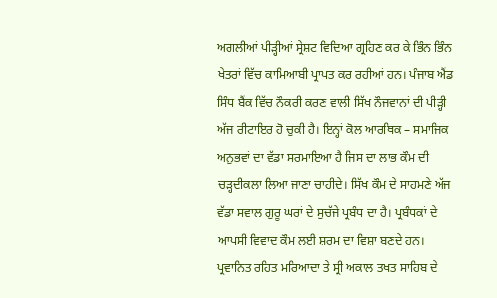ਅਗਲੀਆਂ ਪੀੜ੍ਹੀਆਂ ਸ੍ਰੇਸ਼ਟ ਵਿਦਿਆ ਗ੍ਰਹਿਣ ਕਰ ਕੇ ਭਿੰਨ ਭਿੰਨ ਖੇਤਰਾਂ ਵਿੱਚ ਕਾਮਿਆਬੀ ਪ੍ਰਾਪਤ ਕਰ ਰਹੀਆਂ ਹਨ। ਪੰਜਾਬ ਐਂਡ ਸਿੰਧ ਬੈਂਕ ਵਿੱਚ ਨੌਕਰੀ ਕਰਣ ਵਾਲੀ ਸਿੱਖ ਨੌਜਵਾਨਾਂ ਦੀ ਪੀੜ੍ਹੀ ਅੱਜ ਰੀਟਾਇਰ ਹੋ ਚੁਕੀ ਹੈ। ਇਨ੍ਹਾਂ ਕੋਲ ਆਰਥਿਕ – ਸਮਾਜਿਕ ਅਨੁਭਵਾਂ ਦਾ ਵੱਡਾ ਸਰਮਾਇਆ ਹੈ ਜਿਸ ਦਾ ਲਾਭ ਕੌਮ ਦੀ ਚੜ੍ਹਦੀਕਲਾ ਲਿਆ ਜਾਣਾ ਚਾਹੀਦੇ। ਸਿੱਖ ਕੌਮ ਦੇ ਸਾਹਮਣੇ ਅੱਜ ਵੱਡਾ ਸਵਾਲ ਗੁਰੂ ਘਰਾਂ ਦੇ ਸੁਚੱਜੇ ਪ੍ਰਬੰਧ ਦਾ ਹੈ। ਪ੍ਰਬੰਧਕਾਂ ਦੇ ਆਪਸੀ ਵਿਵਾਦ ਕੌਮ ਲਈ ਸ਼ਰਮ ਦਾ ਵਿਸ਼ਾ ਬਣਦੇ ਹਨ। ਪ੍ਰਵਾਨਿਤ ਰਹਿਤ ਮਰਿਆਦਾ ਤੇ ਸ੍ਰੀ ਅਕਾਲ ਤਖਤ ਸਾਹਿਬ ਦੇ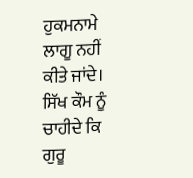ਹੁਕਮਨਾਮੇ ਲਾਗੂ ਨਹੀਂ ਕੀਤੇ ਜਾਂਦੇ। ਸਿੱਖ ਕੌਮ ਨੂੰ ਚਾਹੀਦੇ ਕਿ ਗੁਰੂ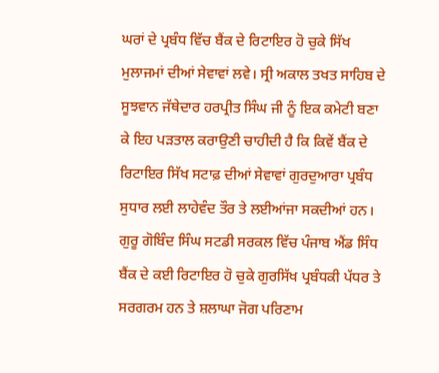ਘਰਾਂ ਦੇ ਪ੍ਰਬੰਧ ਵਿੱਚ ਬੈਂਕ ਦੇ ਰਿਟਾਇਰ ਹੋ ਚੁਕੇ ਸਿੱਖ ਮੁਲਾਜਮਾਂ ਦੀਆਂ ਸੇਵਾਵਾਂ ਲਵੇ। ਸ੍ਰੀ ਅਕਾਲ ਤਖਤ ਸਾਹਿਬ ਦੇ ਸੂਝਵਾਨ ਜੱਥੇਦਾਰ ਹਰਪ੍ਰੀਤ ਸਿੰਘ ਜੀ ਨੂੰ ਇਕ ਕਮੇਟੀ ਬਣਾ ਕੇ ਇਹ ਪੜਤਾਲ ਕਰਾਉਣੀ ਚਾਹੀਦੀ ਹੈ ਕਿ ਕਿਵੇਂ ਬੈਂਕ ਦੇ ਰਿਟਾਇਰ ਸਿੱਖ ਸਟਾਫ਼ ਦੀਆਂ ਸੇਵਾਵਾਂ ਗੁਰਦੁਆਰਾ ਪ੍ਰਬੰਧ ਸੁਧਾਰ ਲਈ ਲਾਹੇਵੰਦ ਤੌਰ ਤੇ ਲਈਆਂਜਾ ਸਕਦੀਆਂ ਹਨ। ਗੁਰੂ ਗੋਬਿੰਦ ਸਿੰਘ ਸਟਡੀ ਸਰਕਲ ਵਿੱਚ ਪੰਜਾਬ ਐਂਡ ਸਿੰਧ ਬੈਂਕ ਦੇ ਕਈ ਰਿਟਾਇਰ ਹੋ ਚੁਕੇ ਗੁਰਸਿੱਖ ਪ੍ਰਬੰਧਕੀ ਪੱਧਰ ਤੇ ਸਰਗਰਮ ਹਨ ਤੇ ਸ਼ਲਾਘਾ ਜੋਗ ਪਰਿਣਾਮ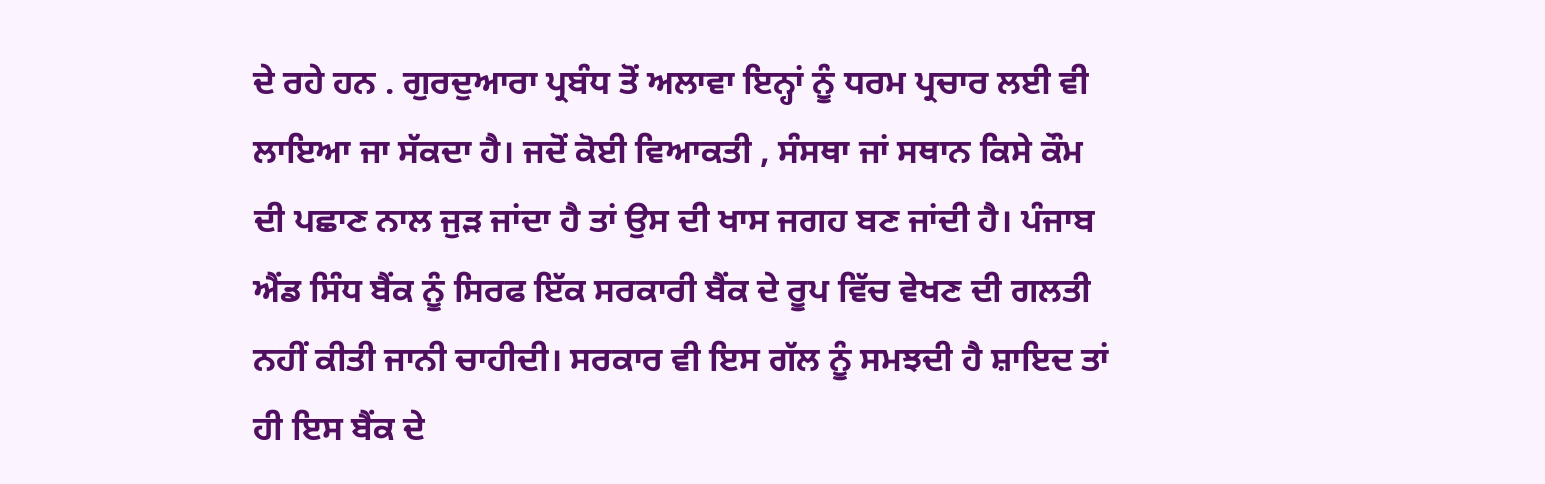ਦੇ ਰਹੇ ਹਨ . ਗੁਰਦੁਆਰਾ ਪ੍ਰਬੰਧ ਤੋਂ ਅਲਾਵਾ ਇਨ੍ਹਾਂ ਨੂੰ ਧਰਮ ਪ੍ਰਚਾਰ ਲਈ ਵੀ ਲਾਇਆ ਜਾ ਸੱਕਦਾ ਹੈ। ਜਦੋਂ ਕੋਈ ਵਿਆਕਤੀ , ਸੰਸਥਾ ਜਾਂ ਸਥਾਨ ਕਿਸੇ ਕੌਮ ਦੀ ਪਛਾਣ ਨਾਲ ਜੁੜ ਜਾਂਦਾ ਹੈ ਤਾਂ ਉਸ ਦੀ ਖਾਸ ਜਗਹ ਬਣ ਜਾਂਦੀ ਹੈ। ਪੰਜਾਬ ਐਂਡ ਸਿੰਧ ਬੈਂਕ ਨੂੰ ਸਿਰਫ ਇੱਕ ਸਰਕਾਰੀ ਬੈਂਕ ਦੇ ਰੂਪ ਵਿੱਚ ਵੇਖਣ ਦੀ ਗਲਤੀ ਨਹੀਂ ਕੀਤੀ ਜਾਨੀ ਚਾਹੀਦੀ। ਸਰਕਾਰ ਵੀ ਇਸ ਗੱਲ ਨੂੰ ਸਮਝਦੀ ਹੈ ਸ਼ਾਇਦ ਤਾਂ ਹੀ ਇਸ ਬੈਂਕ ਦੇ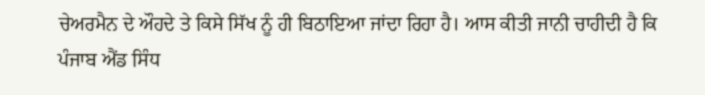ਚੇਅਰਮੈਨ ਦੇ ਔਹਦੇ ਤੇ ਕਿਸੇ ਸਿੱਖ ਨੂੰ ਹੀ ਬਿਠਾਇਆ ਜਾਂਦਾ ਰਿਹਾ ਹੈ। ਆਸ ਕੀਤੀ ਜਾਨੀ ਚਾਹੀਦੀ ਹੈ ਕਿ ਪੰਜਾਬ ਐਂਡ ਸਿੰਧ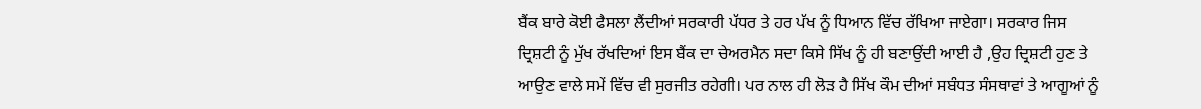ਬੈਂਕ ਬਾਰੇ ਕੋਈ ਫੈਸਲਾ ਲੈਂਦੀਆਂ ਸਰਕਾਰੀ ਪੱਧਰ ਤੇ ਹਰ ਪੱਖ ਨੂੰ ਧਿਆਨ ਵਿੱਚ ਰੱਖਿਆ ਜਾਏਗਾ। ਸਰਕਾਰ ਜਿਸ ਦ੍ਰਿਸ਼ਟੀ ਨੂੰ ਮੁੱਖ ਰੱਖਦਿਆਂ ਇਸ ਬੈਂਕ ਦਾ ਚੇਅਰਮੈਨ ਸਦਾ ਕਿਸੇ ਸਿੱਖ ਨੂੰ ਹੀ ਬਣਾਉਂਦੀ ਆਈ ਹੈ ,ਉਹ ਦ੍ਰਿਸ਼ਟੀ ਹੁਣ ਤੇ ਆਉਣ ਵਾਲੇ ਸਮੇਂ ਵਿੱਚ ਵੀ ਸੁਰਜੀਤ ਰਹੇਗੀ। ਪਰ ਨਾਲ ਹੀ ਲੋੜ ਹੈ ਸਿੱਖ ਕੌਮ ਦੀਆਂ ਸਬੰਧਤ ਸੰਸਥਾਵਾਂ ਤੇ ਆਗੂਆਂ ਨੂੰ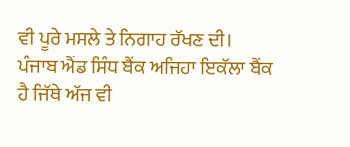ਵੀ ਪੂਰੇ ਮਸਲੇ ਤੇ ਨਿਗਾਹ ਰੱਖਣ ਦੀ।
ਪੰਜਾਬ ਐਂਡ ਸਿੰਧ ਬੈਂਕ ਅਜਿਹਾ ਇਕੱਲਾ ਬੈਂਕ ਹੈ ਜਿੱਥੇ ਅੱਜ ਵੀ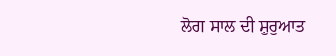ਲੋਗ ਸਾਲ ਦੀ ਸ਼ੁਰੁਆਤ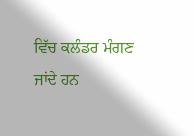ਵਿੱਚ ਕਲੰਡਰ ਮੰਗਣ ਜਾਂਦੇ ਹਨ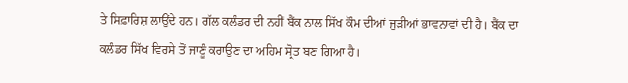ਤੇ ਸਿਫ਼ਾਰਿਸ਼ ਲਾਉਂਦੇ ਹਨ। ਗੱਲ ਕਲੰਡਰ ਦੀ ਨਹੀਂ ਬੈਂਕ ਨਾਲ ਸਿੱਖ ਕੌਮ ਦੀਆਂ ਜੁੜੀਆਂ ਭਾਵਨਾਵਾਂ ਦੀ ਹੈ। ਬੈਂਕ ਦਾ ਕਲੰਡਰ ਸਿੱਖ ਵਿਰਸੇ ਤੋਂ ਜਾਣੂੰ ਕਰਾਉਣ ਦਾ ਅਹਿਮ ਸ੍ਰੋਤ ਬਣ ਗਿਆ ਹੈ।